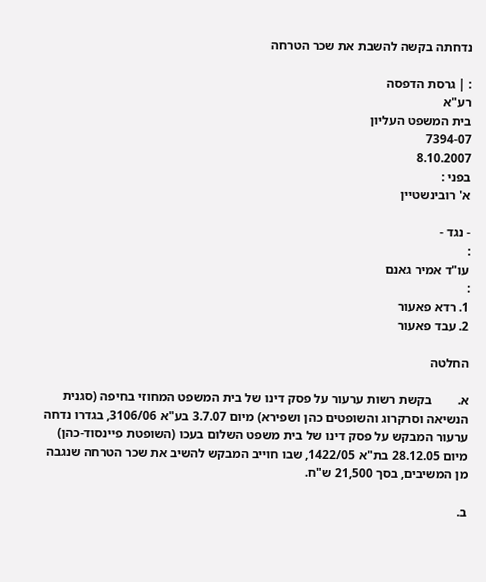נדחתה בקשה להשבת את שכר הטרחה

: | גרסת הדפסה
רע"א
בית המשפט העליון
7394-07
8.10.2007
בפני :
א' רובינשטיין

- נגד -
:
עו"ד אמיר גאנם
:
1. רדא פאעור
2. עבד פאעור

החלטה

א.        בקשת רשות ערעור על פסק דינו של בית המשפט המחוזי בחיפה (סגנית הנשיאה וסרקרוג והשופטים כהן ושפירא) מיום 3.7.07 בע"א 3106/06, בגדרו נדחה ערעור המבקש על פסק דינו של בית משפט השלום בעכו (השופטת פיינסוד-כהן) מיום 28.12.05 בת"א 1422/05, שבו חוייב המבקש להשיב את שכר הטרחה שנגבה מן המשיבים, בסך 21,500 ש"ח.

ב.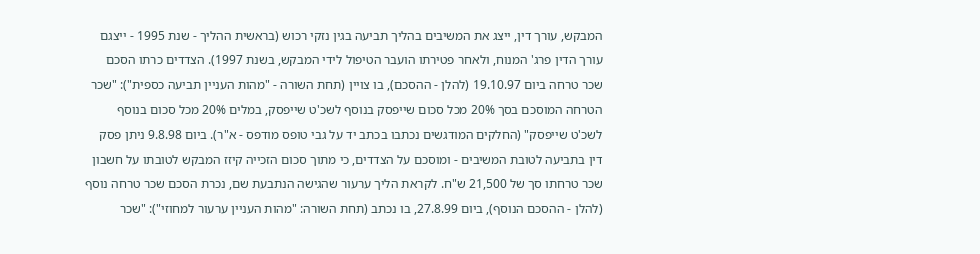המבקש, עורך דין, ייצג את המשיבים בהליך תביעה בגין נזקי רכוש (בראשית ההליך - שנת 1995 - ייצגם עורך הדין פרג' המנוח, ולאחר פטירתו הועבר הטיפול לידי המבקש, בשנת 1997). הצדדים כרתו הסכם שכר טרחה ביום 19.10.97 (להלן - ההסכם), בו צויין (תחת השורה - "מהות העניין תביעה כספית"): "שכר הטרחה המוסכם בסך 20% מכל סכום שייפסק בנוסף לשכ'ט שייפסק, במלים 20% מכל סכום בנוסף לשכ'ט שייפסק" (החלקים המודגשים נכתבו בכתב יד על גבי טופס מודפס - א"ר). ביום 9.8.98 ניתן פסק דין בתביעה לטובת המשיבים - ומוסכם על הצדדים, כי מתוך סכום הזכייה קיזז המבקש לטובתו על חשבון שכר טרחתו סך של 21,500 ש"ח. לקראת הליך ערעור שהגישה הנתבעת שם, נכרת הסכם שכר טרחה נוסף (להלן - ההסכם הנוסף), ביום 27.8.99, בו נכתב (תחת השורה: "מהות העניין ערעור למחוזי"): "שכר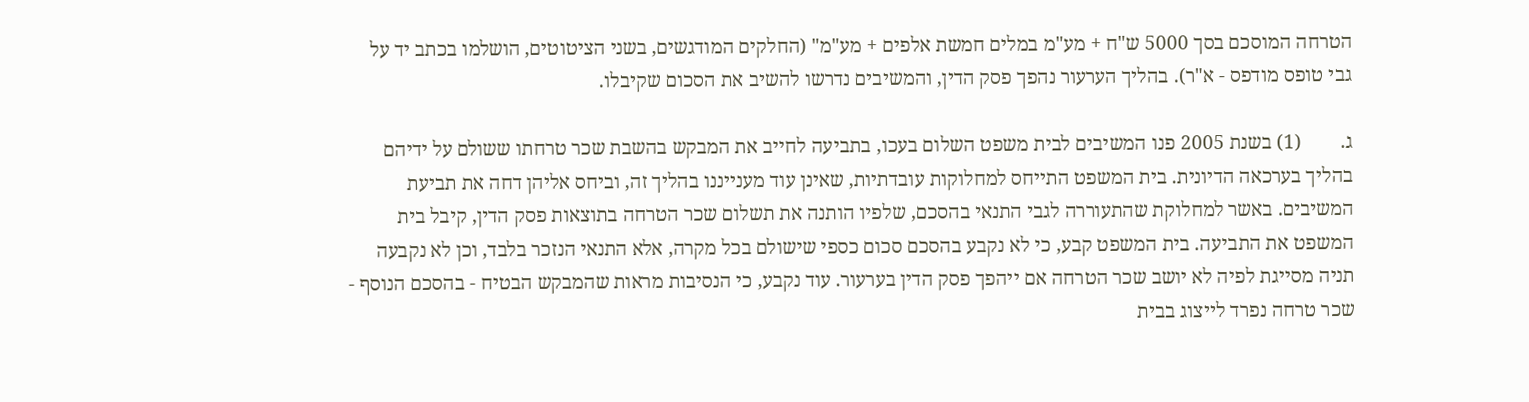הטרחה המוסכם בסך 5000 ש"ח + מע"מ במלים חמשת אלפים + מע"מ" (החלקים המודגשים, בשני הציטוטים, הושלמו בכתב יד על גבי טופס מודפס - א"ר). בהליך הערעור נהפך פסק הדין, והמשיבים נדרשו להשיב את הסכום שקיבלו.

ג.        (1) בשנת 2005 פנו המשיבים לבית משפט השלום בעכו, בתביעה לחייב את המבקש בהשבת שכר טרחתו ששולם על ידיהם בהליך בערכאה הדיונית. בית המשפט התייחס למחלוקות עובדתיות, שאינן עוד מענייננו בהליך זה, וביחס אליהן דחה את תביעת המשיבים. באשר למחלוקת שהתעוררה לגבי התנאי בהסכם, שלפיו הותנה את תשלום שכר הטרחה בתוצאות פסק הדין, קיבל בית המשפט את התביעה. בית המשפט קבע, כי לא נקבע בהסכם סכום כספי שישולם בכל מקרה, אלא התנאי הנזכר בלבד, וכן לא נקבעה תניה מסייגת לפיה לא יושב שכר הטרחה אם ייהפך פסק הדין בערעור. עוד נקבע, כי הנסיבות מראות שהמבקש הבטיח - בהסכם הנוסף - שכר טרחה נפרד לייצוג בבית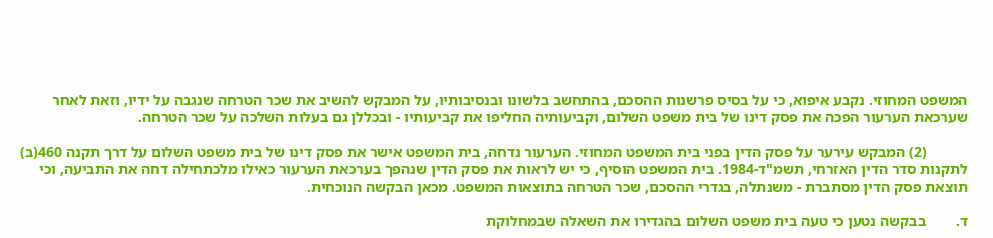המשפט המחוזי. נקבע איפוא, כי על בסיס פרשנות ההסכם, בהתחשב בלשונו ובנסיבותיו, על המבקש להשיב את שכר הטרחה שנגבה על ידיו, וזאת לאחר שערכאת הערעור הפכה את פסק דינו של בית משפט השלום, וקביעותיה החליפו את קביעותיו - ובכללן גם בעלות השלכה על שכר הטרחה.

           (2) המבקש עירער על פסק הדין בפני בית המשפט המחוזי. הערעור נדחה, בית המשפט אישר את פסק דינו של בית משפט השלום על דרך תקנה 460(ב) לתקנות סדר הדין האזרחי, תשמ"ד-1984. בית המשפט הוסיף, כי יש לראות את פסק הדין שנהפך בערכאת הערעור כאילו מלכתחילה דחה את התביעה, וכי תוצאת פסק הדין מסתברת - משנתלה, בגדרי ההסכם, שכר הטרחה בתוצאות המשפט. מכאן הבקשה הנוכחית.

ד.        בבקשה נטען כי טעה בית משפט השלום בהגדירו את השאלה שבמחלוקת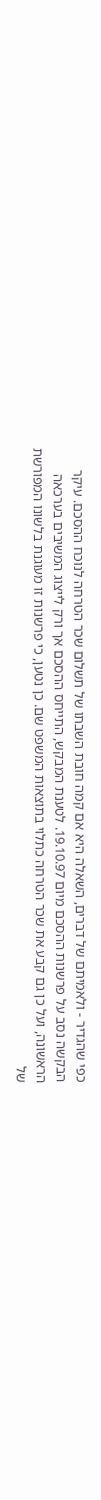כפי שהגדיר - ולאמיתם של דברים, השאלה היא אם קמה חובת השבתו של תשלום שכר הטרחה לנוכח ההסכם. עיקר הבקשה נסב על פרשנות ההסכם מיום 19.10.97. לטענת המבקש, התייחס ההסכם אך ורק לייצוג המשיבים בערכאה הראשונה, ועל כן גם קבע את שכר הטרחה כתלוי בתוצאות המשפט שם. כן נטען, כי פרשנות זו מעוגנת בלשונו המפורשת של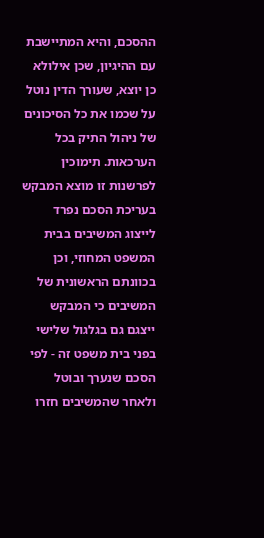ההסכם, והיא המתיישבת עם ההיגיון, שכן אילולא כן יוצא, שעורך הדין נוטל על שכמו את כל הסיכונים של ניהול התיק בכל הערכאות. תימוכין לפרשנות זו מוצא המבקש בעריכת הסכם נפרד לייצוג המשיבים בבית המשפט המחוזי, וכן בכוונתם הראשונית של המשיבים כי המבקש ייצגם גם בגלגול שלישי בפני בית משפט זה - לפי הסכם שנערך ובוטל ולאחר שהמשיבים חזרו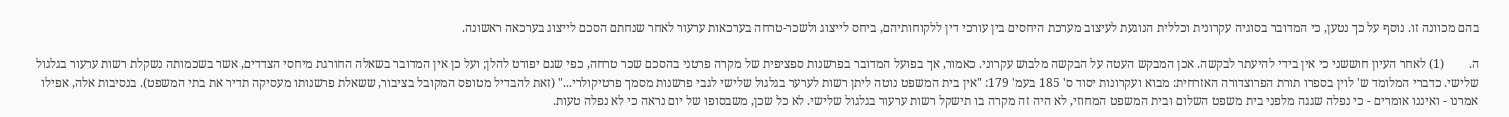בהם מכוונה זו. נוסף על כך נטען, כי המדובר בסוגיה עקרונית וכללית הנוגעת לעיצוב מערכת היחסים בין עורכי דין ללקוחותיהם, ביחס לייצוג ולשכר-טרחה בערכאות ערעור לאחר שנחתם הסכם לייצוג בערכאה ראשונה.

ה.        (1) לאחר העיון חוששני כי אין בידי להיעתר לבקשה. אכן המבקש העטה על הבקשה מלבוש עקרוני. כאמור, אך בפועל המדובר בפרשנות ספציפית של מקרה פרטני בהסכם שכר טרחה, כפי שגם יפורט להלן; ועל כן אין המדובר בשאלה החורגת מיחסי הצדדים, אשר בשכמותה נשקלת רשות ערעור בגלגול שלישי. כדברי המלומד ש' לוין בספרו תורת הפרוצדורה האזרחית: מבוא ועקרונות יסוד ס' 185 בעמ' 179: "אין בית המשפט נוטה ליתן רשות לערער בגלגול שלישי לגבי פרשנות מסמך פרטיקולרי..." (זאת להבדיל מטופס המקובל בציבור, ששאלת פרשנותו מעסיקה תדיר את בתי המשפט). בנסיבות אלה, אפילו אמרנו - ואיננו אומרים - כי נפלה שגגה מלפני בית משפט השלום ובית המשפט המחוזי, לא היה זה מקרה בו תישקל רשות ערעור בגלגול שלישי. לא כל שכן, משבסופו של יום נראה כי לא נפלה טעות.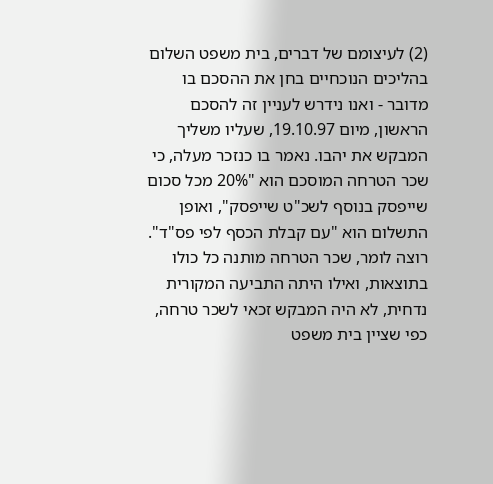(2) לעיצומם של דברים, בית משפט השלום בהליכים הנוכחיים בחן את ההסכם בו מדובר - ואנו נידרש לעניין זה להסכם הראשון, מיום 19.10.97, שעליו משליך המבקש את יהבו. נאמר בו כנזכר מעלה, כי שכר הטרחה המוסכם הוא "20% מכל סכום שייפסק בנוסף לשכ"ט שייפסק", ואופן התשלום הוא "עם קבלת הכסף לפי פס"ד". רוצה לומר, שכר הטרחה מותנה כל כולו בתוצאות, ואילו היתה התביעה המקורית נדחית, לא היה המבקש זכאי לשכר טרחה, כפי שציין בית משפט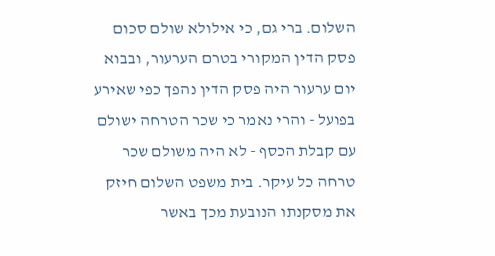השלום. ברי גם, כי אילולא שולם סכום פסק הדין המקורי בטרם הערעור, ובבוא יום ערעור היה פסק הדין נהפך כפי שאירע בפועל - והרי נאמר כי שכר הטרחה ישולם עם קבלת הכסף - לא היה משולם שכר טרחה כל עיקר. בית משפט השלום חיזק את מסקנתו הנובעת מכך באשר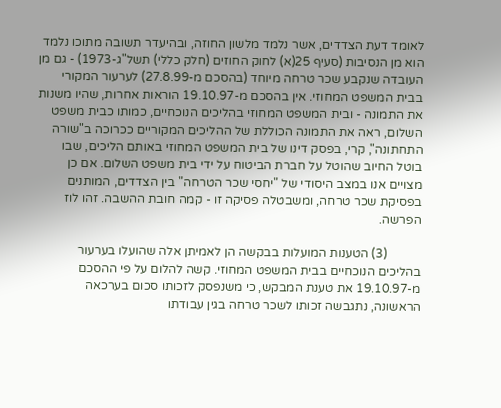לאומד דעת הצדדים, אשר נלמד מלשון החוזה, ובהיעדר תשובה מתוכו נלמד הוא מן הנסיבות (סעיף 25(א) לחוק החוזים (חלק כללי) תשל"ג-1973) - גם מן העובדה שנקבע שכר טרחה מיוחד (בהסכם מ-27.8.99) לערעור המקורי בבית המשפט המחוזי. אין בהסכם מ-19.10.97 הוראות אחרות, שהיו משנות את התמונה - ובית המשפט המחוזי בהליכים הנוכחיים, כמותו כבית משפט השלום, ראה את התמונה הכוללת של ההליכים המקוריים ככרוכה ב"שורה התחתונה", קרי, בפסק דינו של בית המשפט המחוזי באותם הליכים, שבו בוטל החיוב שהוטל על חברת הביטוח על ידי בית משפט השלום. אם כן מצויים אנו במצב היסודי של "יחסי שכר הטרחה" בין הצדדים, המותנים בפסיקת שכר טרחה, ומשבטלה פסיקה זו - קמה חובת ההשבה. זהו לוז הפרשה.

           (3) הטענות המועלות בבקשה הן לאמיתן אלה שהועלו בערעור בהליכים הנוכחיים בבית המשפט המחוזי. קשה להלום על פי ההסכם מ-19.10.97 את טענת המבקש, כי משנפסק לזכותו סכום בערכאה הראשונה, נתגבשה זכותו לשכר טרחה בגין עבודתו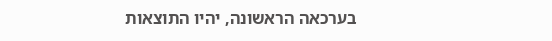בערכאה הראשונה, יהיו התוצאות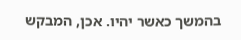בהמשך כאשר יהיו. אכן, המבקש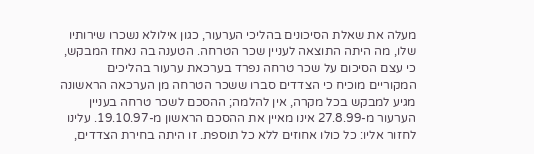מעלה את שאלת הסיכונים בהליכי הערעור, כגון אילולא נשכרו שירותיו שלו, מה היתה התוצאה לעניין שכר הטרחה. הטענה בה נאחז המבקש, כי עצם הסיכום על שכר טרחה נפרד בערכאת ערעור בהליכים המקוריים מוכיח כי הצדדים סברו ששכר הטרחה מן הערכאה הראשונה מגיע למבקש בכל מקרה, אין להלמה; ההסכם לשכר טרחה בעניין הערעור מ-27.8.99 אינו מאיין את ההסכם הראשון מ-19.10.97. עלינו לחזור אליו: כל כולו אחוזים ללא כל תוספת. זו היתה בחירת הצדדים,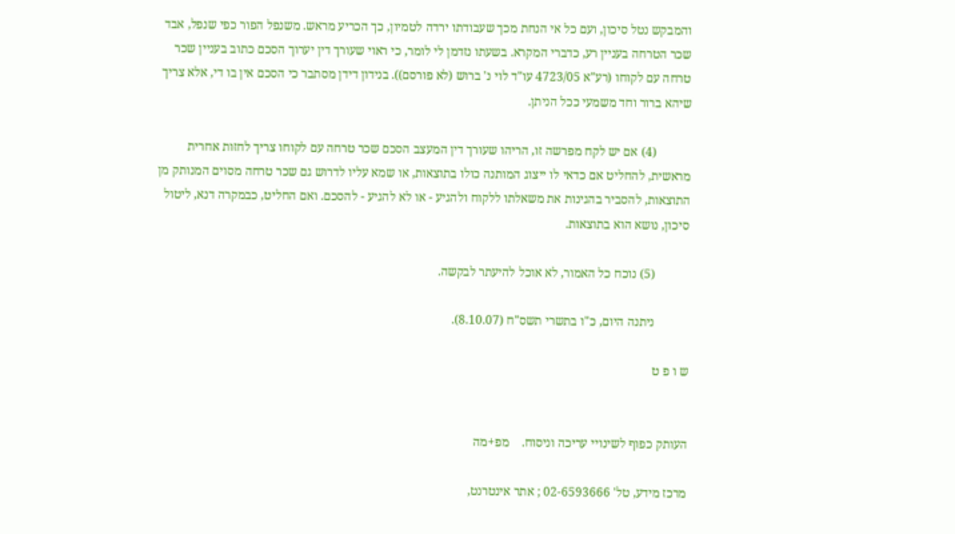והמבקש נטל סיכון, ועם כל אי הנחת מכך שעבודתו ירדה לטמיון, כך הכריע מראש. משנפל הפור כפי שנפל, אבד שכר הטרחה בעניין רע, כדברי המקרא. בשעתו נזדמן לי לומר, כי ראוי שעורך דין יערוך הסכם כתוב בעניין שכר טרחה עם לקוחו (רע"א 4723/05 עו"ד לוי נ' ברוש (לא פורסם)). בנידון דידן מסתבר כי הסכם אין בו די, אלא צריך שיהא ברור וחד משמעי ככל הניתן.

           (4) אם יש לקח מפרשה זו, הריהו שעורך דין המעצב הסכם שכר טרחה עם לקוחו צריך לחזות אחרית מראשית, להחליט אם כדאי לו ייצוג המותנה כולו בתוצאות, או שמא עליו לדרוש גם שכר טרחה מסוים המנותק מן התוצאות, להסביר בהגינות את משאלתו ללקוח ולהגיע - או לא להגיע - להסכם. ואם החליט, כבמקרה דנא, ליטול סיכון, נושא הוא בתוצאות.

           (5) נוכח כל האמור, לא אוכל להיעתר לבקשה.

           ניתנה היום, כ"ו בתשרי תשס"ח (8.10.07).

ש ו פ ט


העותק כפוף לשינויי עריכה וניסוח.    מפ+מה

מרכז מידע, טל' 02-6593666 ; אתר אינטרנט,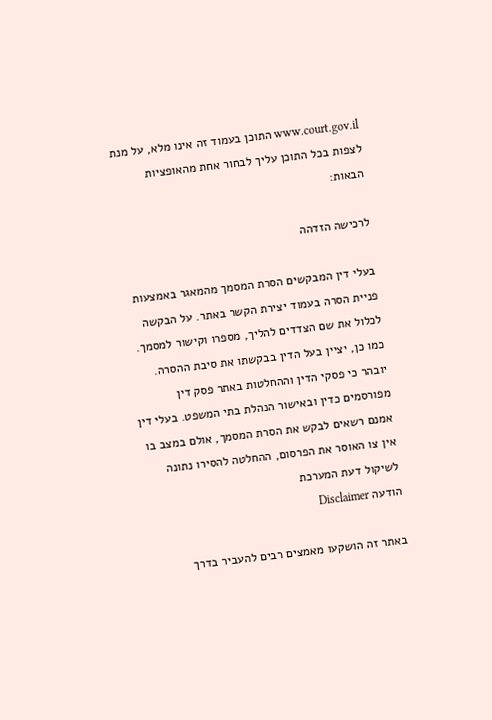www.court.gov.il התוכן בעמוד זה אינו מלא, על מנת לצפות בכל התוכן עליך לבחור אחת מהאופציות הבאות:

לרכישה הזדהה

בעלי דין המבקשים הסרת המסמך מהמאגר באמצעות פניית הסרה בעמוד יצירת הקשר באתר. על הבקשה לכלול את שם הצדדים להליך, מספרו וקישור למסמך. כמו כן, יציין בעל הדין בבקשתו את סיבת ההסרה. יובהר כי פסקי הדין וההחלטות באתר פסק דין מפורסמים כדין ובאישור הנהלת בתי המשפט. בעלי דין אמנם רשאים לבקש את הסרת המסמך, אולם במצב בו אין צו האוסר את הפרסום, ההחלטה להסירו נתונה לשיקול דעת המערכת
הודעה Disclaimer

באתר זה הושקעו מאמצים רבים להעביר בדרך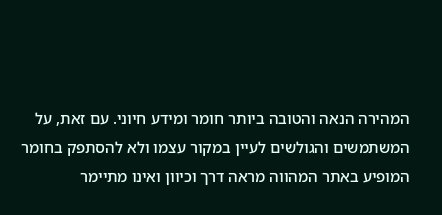המהירה הנאה והטובה ביותר חומר ומידע חיוני. עם זאת, על המשתמשים והגולשים לעיין במקור עצמו ולא להסתפק בחומר המופיע באתר המהווה מראה דרך וכיוון ואינו מתיימר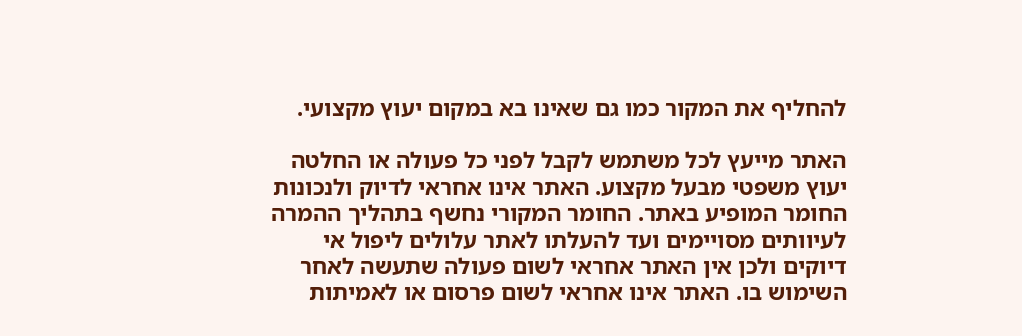להחליף את המקור כמו גם שאינו בא במקום יעוץ מקצועי.

האתר מייעץ לכל משתמש לקבל לפני כל פעולה או החלטה יעוץ משפטי מבעל מקצוע. האתר אינו אחראי לדיוק ולנכונות החומר המופיע באתר. החומר המקורי נחשף בתהליך ההמרה לעיוותים מסויימים ועד להעלתו לאתר עלולים ליפול אי דיוקים ולכן אין האתר אחראי לשום פעולה שתעשה לאחר השימוש בו. האתר אינו אחראי לשום פרסום או לאמיתות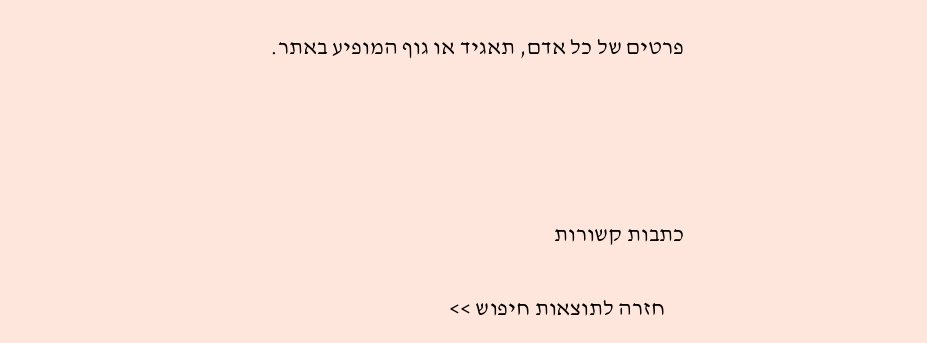פרטים של כל אדם, תאגיד או גוף המופיע באתר.




כתבות קשורות

    חזרה לתוצאות חיפוש >>